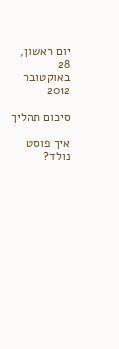יום ראשון, 28 באוקטובר 2012

סיכום תהליך

איך פוסט נולד?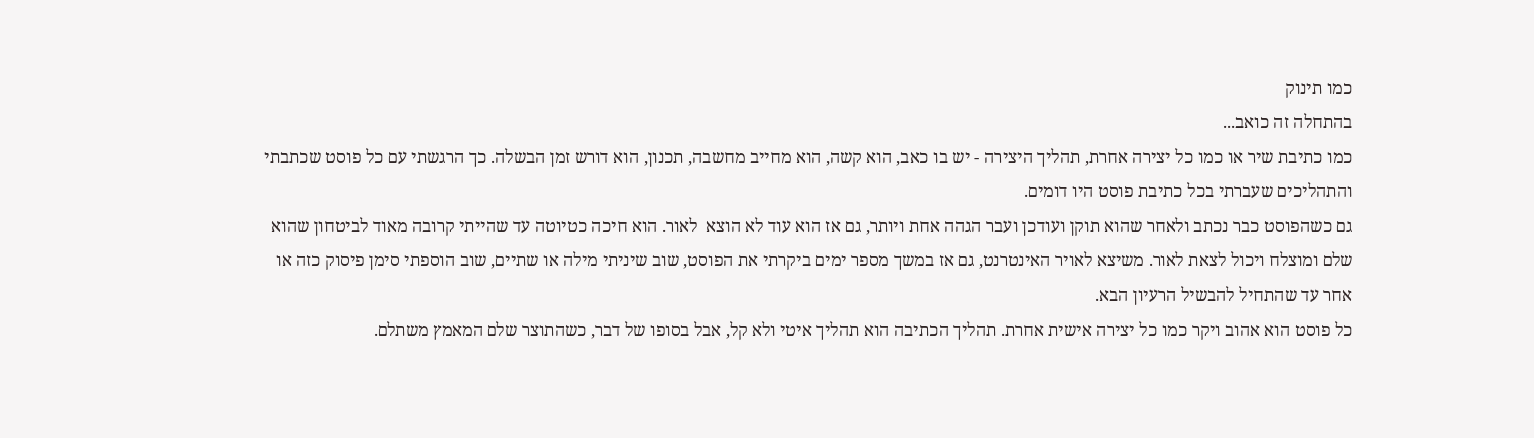כמו תינוק
בהתחלה זה כואב...
כמו כתיבת שיר או כמו כל יצירה אחרת, תהליך היצירה - יש בו כאב, הוא קשה, הוא מחייב מחשבה, תכנון, הוא דורש זמן הבשלה. כך הרגשתי עם כל פוסט שכתבתי והתהליכים שעברתי בכל כתיבת פוסט היו דומים.
גם כשהפוסט כבר נכתב ולאחר שהוא תוקן ועודכן ועבר הגהה אחת ויותר, גם אז הוא עוד לא הוצא  לאור. הוא חיכה כטיוטה עד שהייתי קרובה מאוד לביטחון שהוא שלם ומוצלח ויכול לצאת לאור. משיצא לאויר האינטרנט, גם אז במשך מספר ימים ביקרתי את הפוסט, שוב שיניתי מילה או שתיים, שוב הוספתי סימן פיסוק כזה או אחר עד שהתחיל להבשיל הרעיון הבא.
כל פוסט הוא אהוב ויקר כמו כל יצירה אישית אחרת. תהליך הכתיבה הוא תהליך איטי ולא קל, אבל בסופו של דבר, כשהתוצר שלם המאמץ משתלם.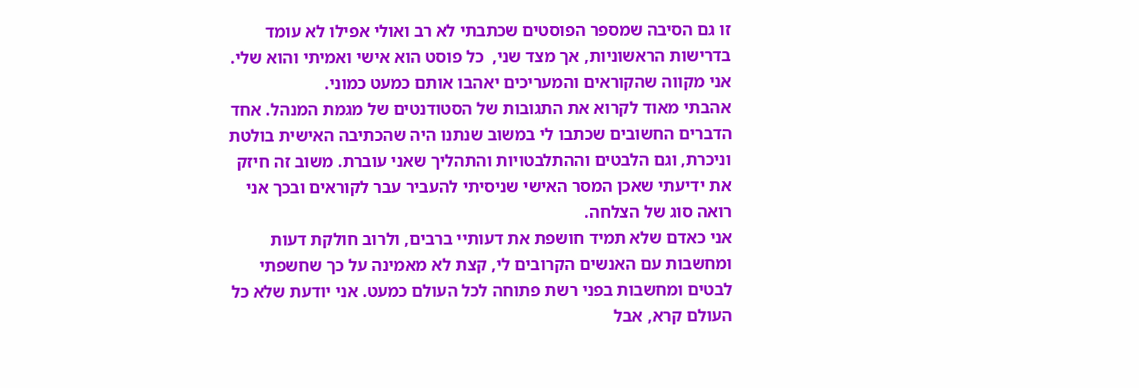זו גם הסיבה שמספר הפוסטים שכתבתי לא רב ואולי אפילו לא עומד בדרישות הראשוניות, אך מצד שני,  כל פוסט הוא אישי ואמיתי והוא שלי. אני מקווה שהקוראים והמעריכים יאהבו אותם כמעט כמוני.
אהבתי מאוד לקרוא את התגובות של הסטודנטים של מגמת המנהל. אחד הדברים החשובים שכתבו לי במשוב שנתנו היה שהכתיבה האישית בולטת וניכרת, וגם הלבטים וההתלבטויות והתהליך שאני עוברת. משוב זה חיזק את ידיעתי שאכן המסר האישי שניסיתי להעביר עבר לקוראים ובכך אני רואה סוג של הצלחה.
אני כאדם שלא תמיד חושפת את דעותיי ברבים, ולרוב חולקת דעות ומחשבות עם האנשים הקרובים לי, קצת לא מאמינה על כך שחשפתי לבטים ומחשבות בפני רשת פתוחה לכל העולם כמעט. אני יודעת שלא כל העולם קרא, אבל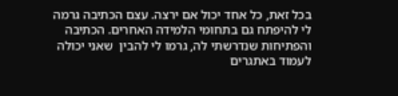בכל זאת, כל אחד יכול אם ירצה. עצם הכתיבה גרמה לי להיפתח גם בתחומי הלמידה האחרים. הכתיבה והפתיחות שנדרשתי לה, גרמו לי להבין  שאני יכולה לעמוד באתגרים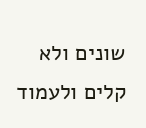שונים ולא קלים ולעמוד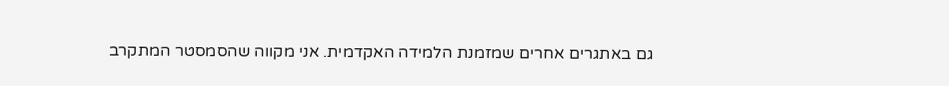גם באתגרים אחרים שמזמנת הלמידה האקדמית. אני מקווה שהסמסטר המתקרב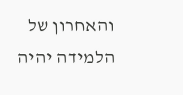והאחרון של הלמידה יהיה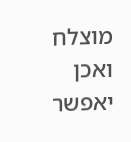מוצלח ואכן יאפשר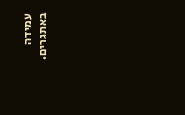עמידה באתגרים.